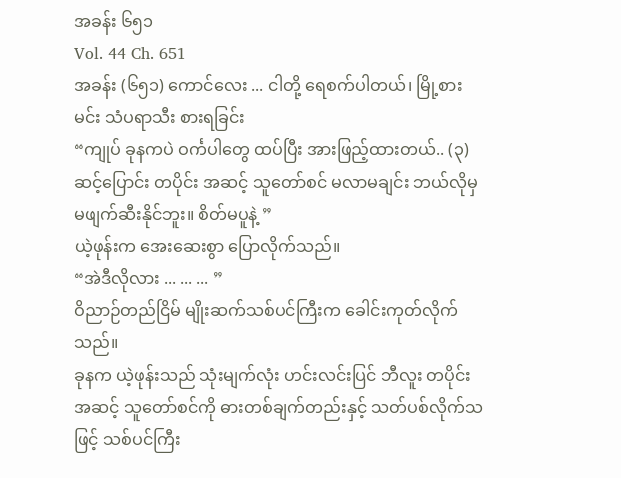အခန်း ၆၅၁
Vol. 44 Ch. 651
အခန်း (၆၅၁) ကောင်လေး ... ငါတို့ ရေစက်ပါတယ်၊ မြို့စားမင်း သံပရာသီး စားရခြင်း
“ကျုပ် ခုနကပဲ ဝင်္ကပါတွေ ထပ်ပြီး အားဖြည့်ထားတယ်.. (၃) ဆင့်ပြောင်း တပိုင်း အဆင့် သူတော်စင် မလာမချင်း ဘယ်လိုမှ မဖျက်ဆီးနိုင်ဘူး။ စိတ်မပူနဲ့ ”
ယဲ့ဖုန်းက အေးဆေးစွာ ပြောလိုက်သည်။
“အဲဒီလိုလား ... ... ... ”
ဝိညာဉ်တည်ငြိမ် မျိုးဆက်သစ်ပင်ကြီးက ခေါင်းကုတ်လိုက်သည်။
ခုနက ယဲ့ဖုန်းသည် သုံးမျက်လုံး ဟင်းလင်းပြင် ဘီလူး တပိုင်း အဆင့် သူတော်စင်ကို ဓားတစ်ချက်တည်းနှင့် သတ်ပစ်လိုက်သဖြင့် သစ်ပင်ကြီး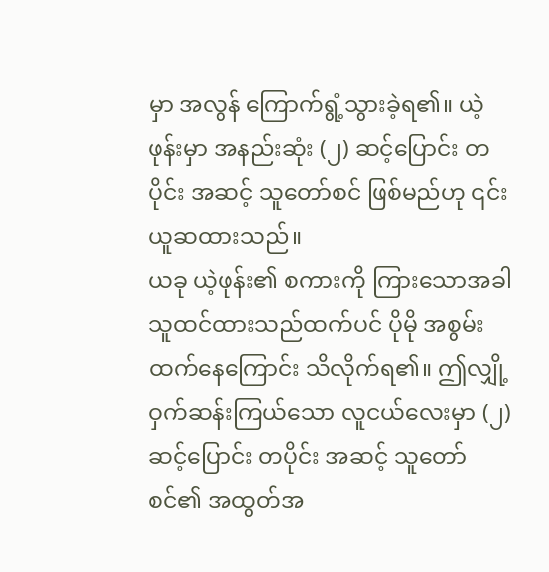မှာ အလွန် ကြောက်ရွံ့သွားခဲ့ရ၏။ ယဲ့ဖုန်းမှာ အနည်းဆုံး (၂) ဆင့်ပြောင်း တပိုင်း အဆင့် သူတော်စင် ဖြစ်မည်ဟု ၎င်း ယူဆထားသည်။
ယခု ယဲ့ဖုန်း၏ စကားကို ကြားသောအခါ သူထင်ထားသည်ထက်ပင် ပိုမို အစွမ်းထက်နေကြောင်း သိလိုက်ရ၏။ ဤလျှို့ဝှက်ဆန်းကြယ်သော လူငယ်လေးမှာ (၂) ဆင့်ပြောင်း တပိုင်း အဆင့် သူတော်စင်၏ အထွတ်အ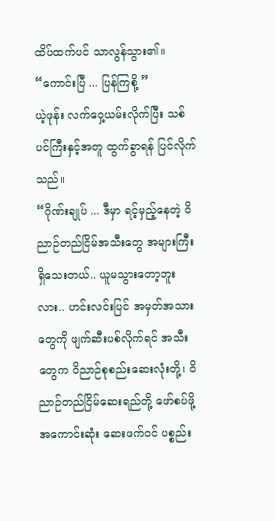ထိပ်ထက်ပင် သာလွန်သွား၏။
“ကောင်းပြီ ... ပြန်ကြစို့ ”
ယဲ့ဖုန်း လက်ဝှေ့ယမ်းလိုက်ပြီး သစ်ပင်ကြီးနှင့်အတူ ထွက်ခွာရန် ပြင်လိုက်သည်။
“ဂိုဏ်းချုပ် ... ဒီမှာ ရင့်မှည့်နေတဲ့ ဝိညာဉ်တည်ငြိမ်အသီးတွေ အများကြီး ရှိသေးတယ်.. ယူမသွားတော့ဘူးလား.. ဟင်းလင်းပြင် အမှတ်အသားတွေကို ဖျက်ဆီးပစ်လိုက်ရင် အသီးတွေက ဝိညာဉ်စုစည်းဆေးလုံးတို့၊ ဝိညာဉ်တည်ငြိမ်ဆေးရည်တို့ ဖော်စပ်ဖို့ အကောင်းဆုံး ဆေးဖက်ဝင် ပစ္စည်း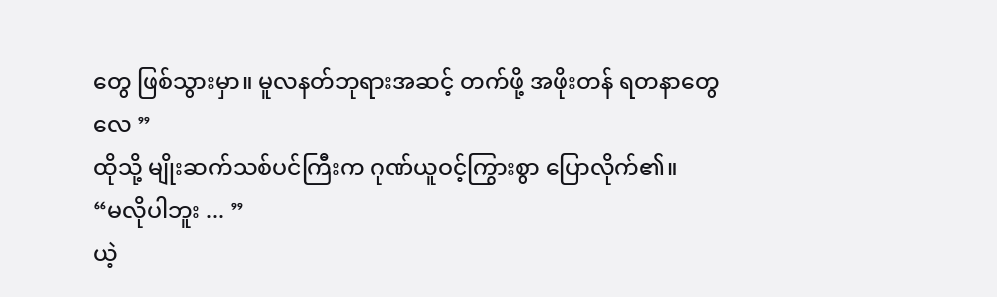တွေ ဖြစ်သွားမှာ။ မူလနတ်ဘုရားအဆင့် တက်ဖို့ အဖိုးတန် ရတနာတွေလေ ”
ထိုသို့ မျိုးဆက်သစ်ပင်ကြီးက ဂုဏ်ယူဝင့်ကြွားစွာ ပြောလိုက်၏။
“မလိုပါဘူး ... ”
ယဲ့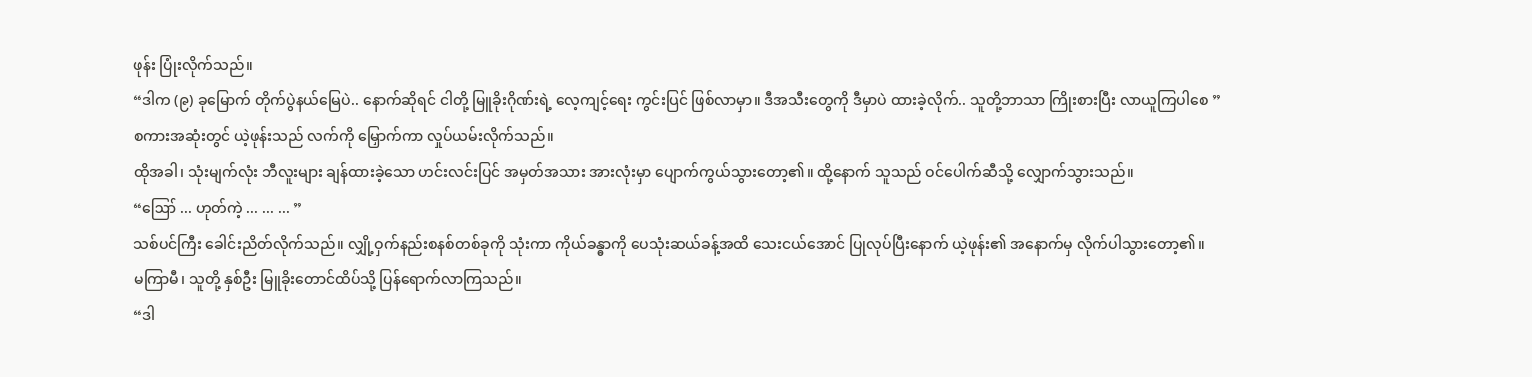ဖုန်း ပြုံးလိုက်သည်။
“ဒါက (၉) ခုမြောက် တိုက်ပွဲနယ်မြေပဲ.. နောက်ဆိုရင် ငါတို့ မြူခိုးဂိုဏ်းရဲ့ လေ့ကျင့်ရေး ကွင်းပြင် ဖြစ်လာမှာ။ ဒီအသီးတွေကို ဒီမှာပဲ ထားခဲ့လိုက်.. သူတို့ဘာသာ ကြိုးစားပြီး လာယူကြပါစေ ”
စကားအဆုံးတွင် ယဲ့ဖုန်းသည် လက်ကို မြှောက်ကာ လှုပ်ယမ်းလိုက်သည်။
ထိုအခါ၊ သုံးမျက်လုံး ဘီလူးများ ချန်ထားခဲ့သော ဟင်းလင်းပြင် အမှတ်အသား အားလုံးမှာ ပျောက်ကွယ်သွားတော့၏။ ထို့နောက် သူသည် ဝင်ပေါက်ဆီသို့ လျှောက်သွားသည်။
“ဪ ... ဟုတ်ကဲ့ ... ... ... ”
သစ်ပင်ကြီး ခေါင်းညိတ်လိုက်သည်။ လျှို့ဝှက်နည်းစနစ်တစ်ခုကို သုံးကာ ကိုယ်ခန္ဓာကို ပေသုံးဆယ်ခန့်အထိ သေးငယ်အောင် ပြုလုပ်ပြီးနောက် ယဲ့ဖုန်း၏ အနောက်မှ လိုက်ပါသွားတော့၏။
မကြာမီ၊ သူတို့ နှစ်ဦး မြူခိုးတောင်ထိပ်သို့ ပြန်ရောက်လာကြသည်။
“ဒါ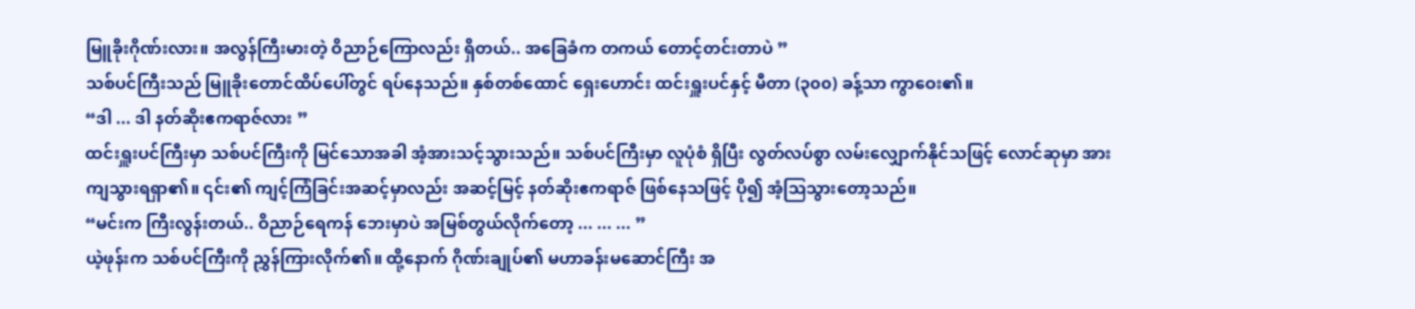မြူခိုးဂိုဏ်းလား။ အလွန်ကြီးမားတဲ့ ဝိညာဉ်ကြောလည်း ရှိတယ်.. အခြေခံက တကယ် တောင့်တင်းတာပဲ ”
သစ်ပင်ကြီးသည် မြူခိုးတောင်ထိပ်ပေါ်တွင် ရပ်နေသည်။ နှစ်တစ်ထောင် ရှေးဟောင်း ထင်းရှူးပင်နှင့် မီတာ (၃၀၀) ခန့်သာ ကွာဝေး၏။
“ဒါ ... ဒါ နတ်ဆိုးဧကရာဇ်လား ”
ထင်းရှူးပင်ကြီးမှာ သစ်ပင်ကြီးကို မြင်သောအခါ အံ့အားသင့်သွားသည်။ သစ်ပင်ကြီးမှာ လူပုံစံ ရှိပြီး လွတ်လပ်စွာ လမ်းလျှောက်နိုင်သဖြင့် လောင်ဆုမှာ အားကျသွားရရှာ၏။ ၎င်း၏ ကျင့်ကြံခြင်းအဆင့်မှာလည်း အဆင့်မြင့် နတ်ဆိုးဧကရာဇ် ဖြစ်နေသဖြင့် ပို၍ အံ့ဩသွားတော့သည်။
“မင်းက ကြီးလွန်းတယ်.. ဝိညာဉ်ရေကန် ဘေးမှာပဲ အမြစ်တွယ်လိုက်တော့ ... ... ... ”
ယဲ့ဖုန်းက သစ်ပင်ကြီးကို ညွှန်ကြားလိုက်၏။ ထို့နောက် ဂိုဏ်းချုပ်၏ မဟာခန်းမဆောင်ကြီး အ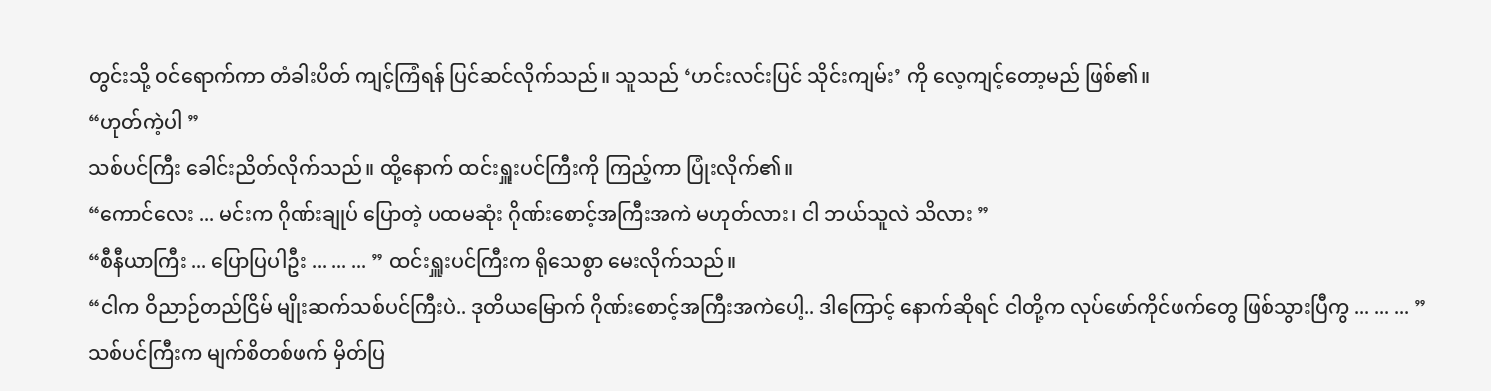တွင်းသို့ ဝင်ရောက်ကာ တံခါးပိတ် ကျင့်ကြံရန် ပြင်ဆင်လိုက်သည်။ သူသည် ‘ဟင်းလင်းပြင် သိုင်းကျမ်း’ ကို လေ့ကျင့်တော့မည် ဖြစ်၏။
“ဟုတ်ကဲ့ပါ ”
သစ်ပင်ကြီး ခေါင်းညိတ်လိုက်သည်။ ထို့နောက် ထင်းရှူးပင်ကြီးကို ကြည့်ကာ ပြုံးလိုက်၏။
“ကောင်လေး ... မင်းက ဂိုဏ်းချုပ် ပြောတဲ့ ပထမဆုံး ဂိုဏ်းစောင့်အကြီးအကဲ မဟုတ်လား၊ ငါ ဘယ်သူလဲ သိလား ”
“စီနီယာကြီး ... ပြောပြပါဦး ... ... ... ” ထင်းရှူးပင်ကြီးက ရိုသေစွာ မေးလိုက်သည်။
“ငါက ဝိညာဉ်တည်ငြိမ် မျိုးဆက်သစ်ပင်ကြီးပဲ.. ဒုတိယမြောက် ဂိုဏ်းစောင့်အကြီးအကဲပေါ့.. ဒါကြောင့် နောက်ဆိုရင် ငါတို့က လုပ်ဖော်ကိုင်ဖက်တွေ ဖြစ်သွားပြီကွ ... ... ... ”
သစ်ပင်ကြီးက မျက်စိတစ်ဖက် မှိတ်ပြ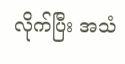လိုက်ပြီး အသံ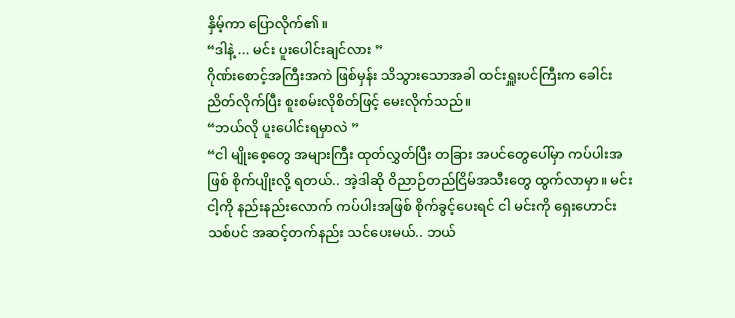နှိမ့်ကာ ပြောလိုက်၏။
“ဒါနဲ့ ... မင်း ပူးပေါင်းချင်လား ”
ဂိုဏ်းစောင့်အကြီးအကဲ ဖြစ်မှန်း သိသွားသောအခါ ထင်းရှူးပင်ကြီးက ခေါင်းညိတ်လိုက်ပြီး စူးစမ်းလိုစိတ်ဖြင့် မေးလိုက်သည်။
“ဘယ်လို ပူးပေါင်းရမှာလဲ ”
“ငါ မျိုးစေ့တွေ အများကြီး ထုတ်လွှတ်ပြီး တခြား အပင်တွေပေါ်မှာ ကပ်ပါးအဖြစ် စိုက်ပျိုးလို့ ရတယ်.. အဲ့ဒါဆို ဝိညာဉ်တည်ငြိမ်အသီးတွေ ထွက်လာမှာ။ မင်း ငါ့ကို နည်းနည်းလောက် ကပ်ပါးအဖြစ် စိုက်ခွင့်ပေးရင် ငါ မင်းကို ရှေးဟောင်းသစ်ပင် အဆင့်တက်နည်း သင်ပေးမယ်.. ဘယ်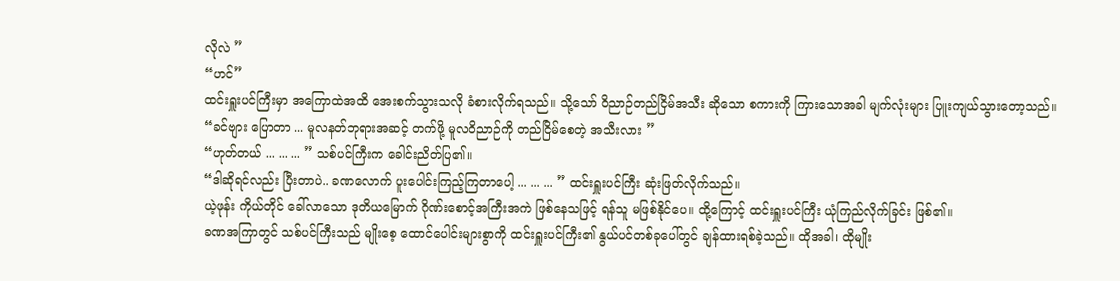လိုလဲ ”
“ဟင်”
ထင်းရှူးပင်ကြီးမှာ အကြောထဲအထိ အေးစက်သွားသလို ခံစားလိုက်ရသည်။ သို့သော် ဝိညာဉ်တည်ငြိမ်အသီး ဆိုသော စကားကို ကြားသောအခါ မျက်လုံးများ ပြူးကျယ်သွားတော့သည်။
“ခင်ဗျား ပြောတာ ... မူလနတ်ဘုရားအဆင့် တက်ဖို့ မူလဝိညာဉ်ကို တည်ငြိမ်စေတဲ့ အသီးလား ”
“ဟုတ်တယ် ... ... ... ” သစ်ပင်ကြီးက ခေါင်းညိတ်ပြ၏။
“ဒါဆိုရင်လည်း ပြီးတာပဲ.. ခဏလောက် ပူးပေါင်းကြည့်ကြတာပေါ့ ... ... ... ” ထင်းရှူးပင်ကြီး ဆုံးဖြတ်လိုက်သည်။
ယဲ့ဖုန်း ကိုယ်တိုင် ခေါ်လာသော ဒုတိယမြောက် ဂိုဏ်းစောင့်အကြီးအကဲ ဖြစ်နေသဖြင့် ရန်သူ မဖြစ်နိုင်ပေ။ ထို့ကြောင့် ထင်းရှူးပင်ကြီး ယုံကြည်လိုက်ခြင်း ဖြစ်၏။
ခဏအကြာတွင် သစ်ပင်ကြီးသည် မျိုးစေ့ ထောင်ပေါင်းများစွာကို ထင်းရှူးပင်ကြီး၏ နွယ်ပင်တစ်ခုပေါ်တွင် ချန်ထားရစ်ခဲ့သည်။ ထိုအခါ၊ ထိုမျိုး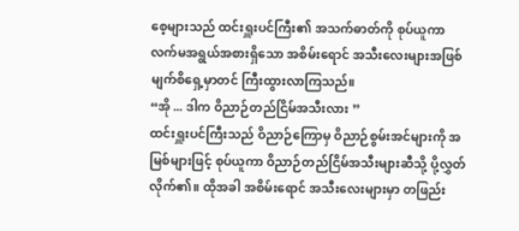စေ့များသည် ထင်းရှူးပင်ကြီး၏ အသက်ဓာတ်ကို စုပ်ယူကာ လက်မအရွယ်အစားရှိသော အစိမ်းရောင် အသီးလေးများအဖြစ် မျက်စိရှေ့မှာတင် ကြီးထွားလာကြသည်။
“အို ... ဒါက ဝိညာဉ်တည်ငြိမ်အသီးလား ”
ထင်းရှူးပင်ကြီးသည် ဝိညာဉ်ကြောမှ ဝိညာဉ်စွမ်းအင်များကို အမြစ်များဖြင့် စုပ်ယူကာ ဝိညာဉ်တည်ငြိမ်အသီးများဆီသို့ ပို့လွှတ်လိုက်၏။ ထိုအခါ အစိမ်းရောင် အသီးလေးများမှာ တဖြည်း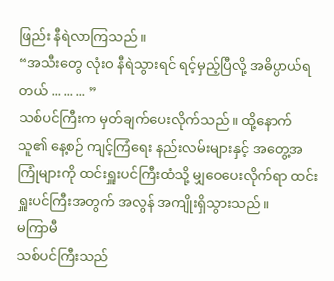ဖြည်း နီရဲလာကြသည်။
“အသီးတွေ လုံးဝ နီရဲသွားရင် ရင့်မှည့်ပြီလို့ အဓိပ္ပာယ်ရတယ် ... ... ... ”
သစ်ပင်ကြီးက မှတ်ချက်ပေးလိုက်သည်။ ထို့နောက် သူ၏ နေ့စဉ် ကျင့်ကြံရေး နည်းလမ်းများနှင့် အတွေ့အကြုံများကို ထင်းရှူးပင်ကြီးထံသို့ မျှဝေပေးလိုက်ရာ ထင်းရှူးပင်ကြီးအတွက် အလွန် အကျိုးရှိသွားသည်။
မကြာမီ
သစ်ပင်ကြီးသည်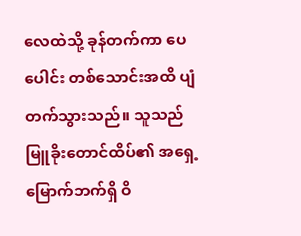လေထဲသို့ ခုန်တက်ကာ ပေပေါင်း တစ်သောင်းအထိ ပျံတက်သွားသည်။ သူသည် မြူခိုးတောင်ထိပ်၏ အရှေ့မြောက်ဘက်ရှိ ဝိ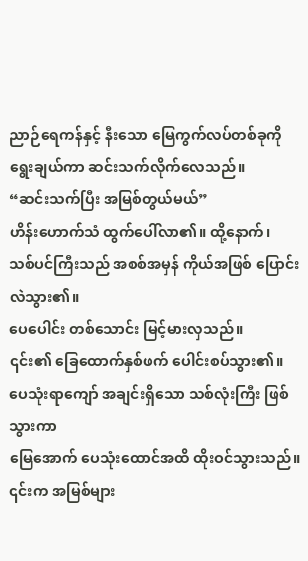ညာဉ်ရေကန်နှင့် နီးသော မြေကွက်လပ်တစ်ခုကို ရွေးချယ်ကာ ဆင်းသက်လိုက်လေသည်။
“ဆင်းသက်ပြီး အမြစ်တွယ်မယ်”
ဟိန်းဟောက်သံ ထွက်ပေါ်လာ၏။ ထို့နောက်၊
သစ်ပင်ကြီးသည် အစစ်အမှန် ကိုယ်အဖြစ် ပြောင်းလဲသွား၏။
ပေပေါင်း တစ်သောင်း မြင့်မားလှသည်။
၎င်း၏ ခြေထောက်နှစ်ဖက် ပေါင်းစပ်သွား၏။
ပေသုံးရာကျော် အချင်းရှိသော သစ်လုံးကြီး ဖြစ်သွားကာ
မြေအောက် ပေသုံးထောင်အထိ ထိုးဝင်သွားသည်။
၎င်းက အမြစ်များ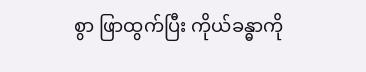စွာ ဖြာထွက်ပြီး ကိုယ်ခန္ဓာကို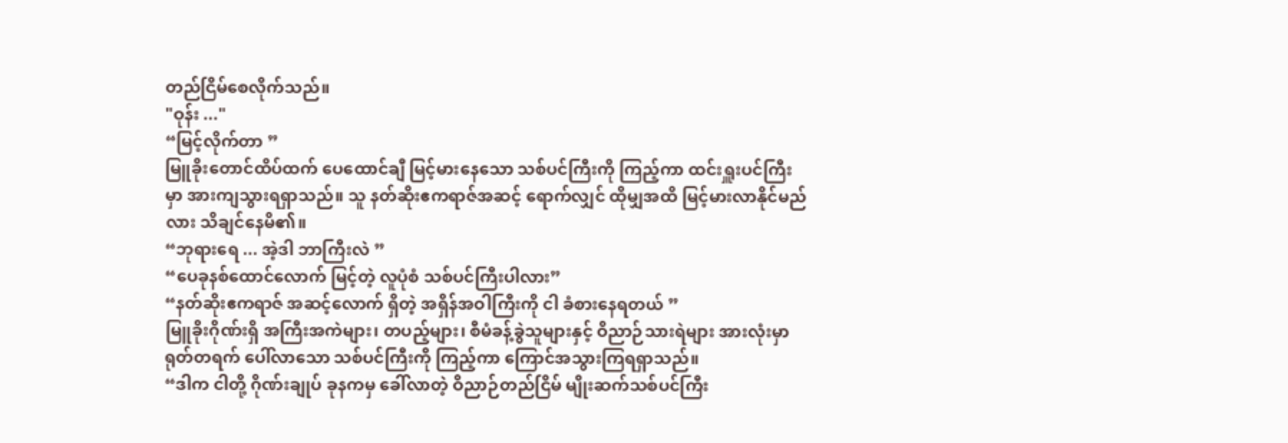တည်ငြိမ်စေလိုက်သည်။
"ဝုန်း ..."
“မြင့်လိုက်တာ ”
မြူခိုးတောင်ထိပ်ထက် ပေထောင်ချီ မြင့်မားနေသော သစ်ပင်ကြီးကို ကြည့်ကာ ထင်းရှူးပင်ကြီးမှာ အားကျသွားရရှာသည်။ သူ နတ်ဆိုးဧကရာဇ်အဆင့် ရောက်လျှင် ထိုမျှအထိ မြင့်မားလာနိုင်မည်လား သိချင်နေမိ၏။
“ဘုရားရေ ... အဲ့ဒါ ဘာကြီးလဲ ”
“ပေခုနစ်ထောင်လောက် မြင့်တဲ့ လူပုံစံ သစ်ပင်ကြီးပါလား”
“နတ်ဆိုးဧကရာဇ် အဆင့်လောက် ရှိတဲ့ အရှိန်အဝါကြီးကို ငါ ခံစားနေရတယ် ”
မြူခိုးဂိုဏ်းရှိ အကြီးအကဲများ၊ တပည့်များ၊ စီမံခန့်ခွဲသူများနှင့် ဝိညာဉ်သားရဲများ အားလုံးမှာ ရုတ်တရက် ပေါ်လာသော သစ်ပင်ကြီးကို ကြည့်ကာ ကြောင်အသွားကြရရှာသည်။
“ဒါက ငါတို့ ဂိုဏ်းချုပ် ခုနကမှ ခေါ်လာတဲ့ ဝိညာဉ်တည်ငြိမ် မျိုးဆက်သစ်ပင်ကြီး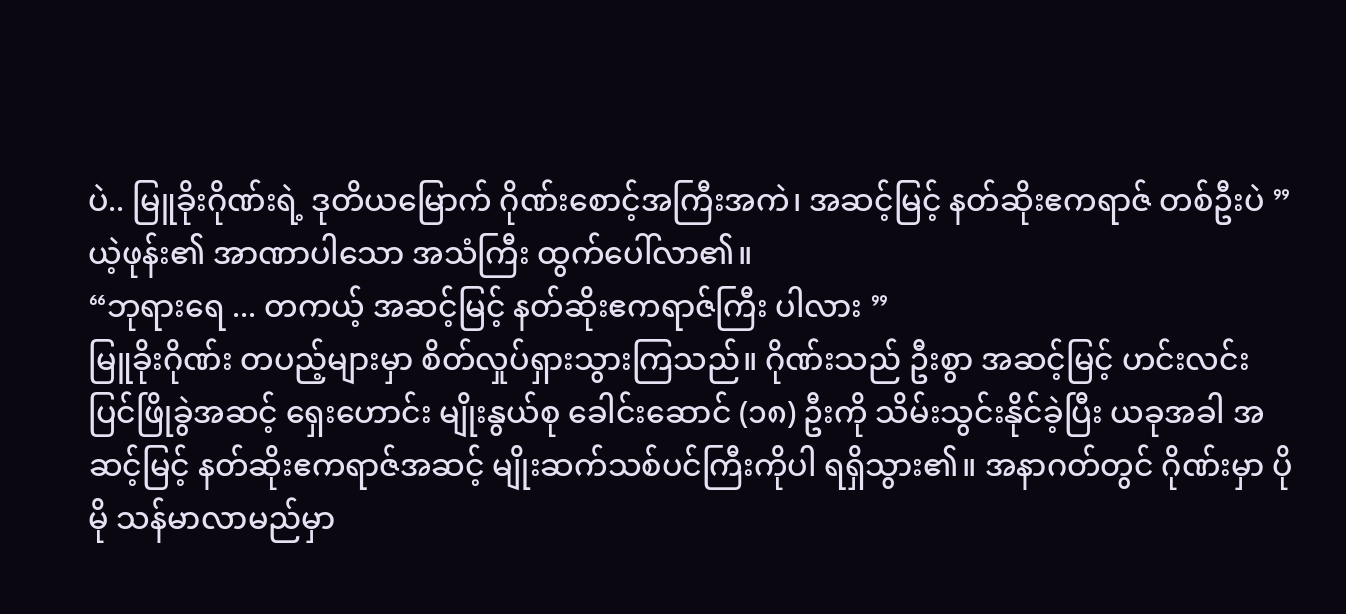ပဲ.. မြူခိုးဂိုဏ်းရဲ့ ဒုတိယမြောက် ဂိုဏ်းစောင့်အကြီးအကဲ၊ အဆင့်မြင့် နတ်ဆိုးဧကရာဇ် တစ်ဦးပဲ ”
ယဲ့ဖုန်း၏ အာဏာပါသော အသံကြီး ထွက်ပေါ်လာ၏။
“ဘုရားရေ ... တကယ့် အဆင့်မြင့် နတ်ဆိုးဧကရာဇ်ကြီး ပါလား ”
မြူခိုးဂိုဏ်း တပည့်များမှာ စိတ်လှုပ်ရှားသွားကြသည်။ ဂိုဏ်းသည် ဦးစွာ အဆင့်မြင့် ဟင်းလင်းပြင်ဖြိုခွဲအဆင့် ရှေးဟောင်း မျိုးနွယ်စု ခေါင်းဆောင် (၁၈) ဦးကို သိမ်းသွင်းနိုင်ခဲ့ပြီး ယခုအခါ အဆင့်မြင့် နတ်ဆိုးဧကရာဇ်အဆင့် မျိုးဆက်သစ်ပင်ကြီးကိုပါ ရရှိသွား၏။ အနာဂတ်တွင် ဂိုဏ်းမှာ ပိုမို သန်မာလာမည်မှာ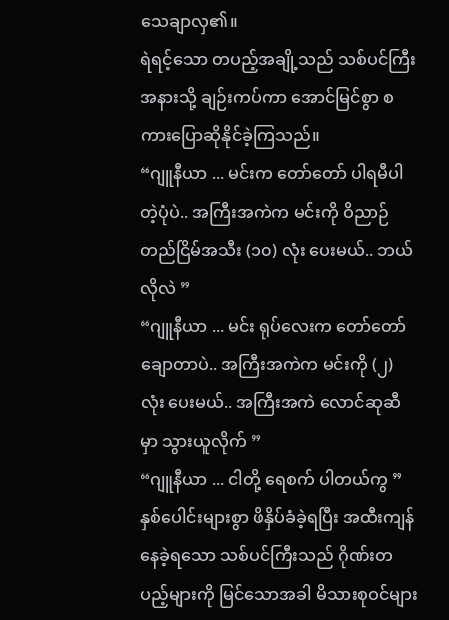သေချာလှ၏။
ရဲရင့်သော တပည့်အချို့သည် သစ်ပင်ကြီး အနားသို့ ချဉ်းကပ်ကာ အောင်မြင်စွာ စကားပြောဆိုနိုင်ခဲ့ကြသည်။
“ဂျူနီယာ ... မင်းက တော်တော် ပါရမီပါတဲ့ပုံပဲ.. အကြီးအကဲက မင်းကို ဝိညာဉ်တည်ငြိမ်အသီး (၁၀) လုံး ပေးမယ်.. ဘယ်လိုလဲ ”
“ဂျူနီယာ ... မင်း ရုပ်လေးက တော်တော် ချောတာပဲ.. အကြီးအကဲက မင်းကို (၂) လုံး ပေးမယ်.. အကြီးအကဲ လောင်ဆုဆီမှာ သွားယူလိုက် ”
“ဂျူနီယာ ... ငါတို့ ရေစက် ပါတယ်ကွ ”
နှစ်ပေါင်းများစွာ ဖိနှိပ်ခံခဲ့ရပြီး အထီးကျန်နေခဲ့ရသော သစ်ပင်ကြီးသည် ဂိုဏ်းတပည့်များကို မြင်သောအခါ မိသားစုဝင်များ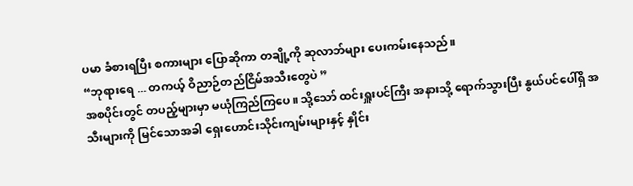ပမာ ခံစားရပြီး စကားများ ပြောဆိုကာ တချို့ကို ဆုလာဘ်များ ပေးကမ်းနေသည်။
“ဘုရားရေ ... တကယ့် ဝိညာဉ်တည်ငြိမ်အသီးတွေပဲ ”
အစပိုင်းတွင် တပည့်များမှာ မယုံကြည်ကြပေ။ သို့သော် ထင်းရှူးပင်ကြီး အနားသို့ ရောက်သွားပြီး နွယ်ပင်ပေါ်ရှိ အသီးများကို မြင်သောအခါ ရှေးဟောင်းသိုင်းကျမ်းများနှင့် နှိုင်း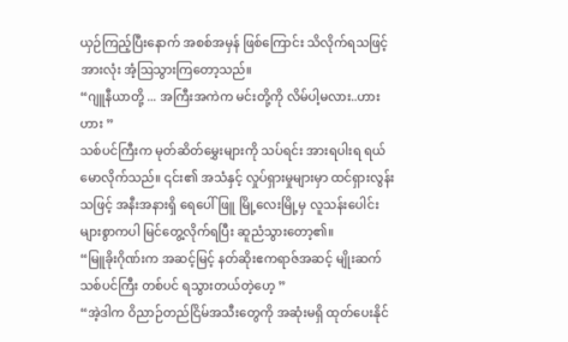ယှဉ်ကြည့်ပြီးနောက် အစစ်အမှန် ဖြစ်ကြောင်း သိလိုက်ရသဖြင့် အားလုံး အံ့ဩသွားကြတော့သည်။
“ဂျူနီယာတို့ ... အကြီးအကဲက မင်းတို့ကို လိမ်ပါ့မလား..ဟားဟား ”
သစ်ပင်ကြီးက မုတ်ဆိတ်မွှေးများကို သပ်ရင်း အားရပါးရ ရယ်မောလိုက်သည်။ ၎င်း၏ အသံနှင့် လှုပ်ရှားမှုများမှာ ထင်ရှားလွန်းသဖြင့် အနီးအနားရှိ ရေပေါ်ဖြူ မြို့လေးမြို့မှ လူသန်းပေါင်းများစွာကပါ မြင်တွေ့လိုက်ရပြီး ဆူညံသွားတော့၏။
“မြူခိုးဂိုဏ်းက အဆင့်မြင့် နတ်ဆိုးဧကရာဇ်အဆင့် မျိုးဆက်သစ်ပင်ကြီး တစ်ပင် ရသွားတယ်တဲ့ဟေ့ ”
“အဲ့ဒါက ဝိညာဉ်တည်ငြိမ်အသီးတွေကို အဆုံးမရှိ ထုတ်ပေးနိုင်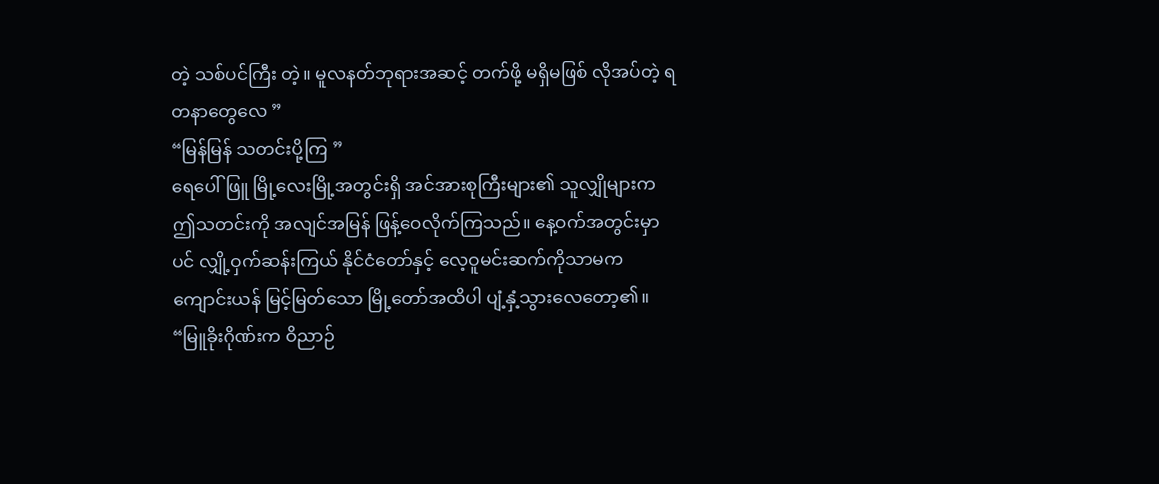တဲ့ သစ်ပင်ကြီး တဲ့။ မူလနတ်ဘုရားအဆင့် တက်ဖို့ မရှိမဖြစ် လိုအပ်တဲ့ ရတနာတွေလေ ”
“မြန်မြန် သတင်းပို့ကြ ”
ရေပေါ်ဖြူ မြို့လေးမြို့အတွင်းရှိ အင်အားစုကြီးများ၏ သူလျှိုများက ဤသတင်းကို အလျင်အမြန် ဖြန့်ဝေလိုက်ကြသည်။ နေ့ဝက်အတွင်းမှာပင် လျှို့ဝှက်ဆန်းကြယ် နိုင်ငံတော်နှင့် လေ့ဝူမင်းဆက်ကိုသာမက ကျောင်းယန် မြင့်မြတ်သော မြို့တော်အထိပါ ပျံ့နှံ့သွားလေတော့၏။
“မြူခိုးဂိုဏ်းက ဝိညာဉ်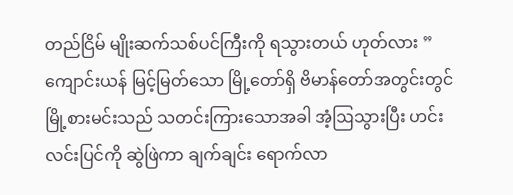တည်ငြိမ် မျိုးဆက်သစ်ပင်ကြီးကို ရသွားတယ် ဟုတ်လား ”
ကျောင်းယန် မြင့်မြတ်သော မြို့တော်ရှိ ဗိမာန်တော်အတွင်းတွင် မြို့စားမင်းသည် သတင်းကြားသောအခါ အံ့ဩသွားပြီး ဟင်းလင်းပြင်ကို ဆွဲဖြဲကာ ချက်ချင်း ရောက်လာ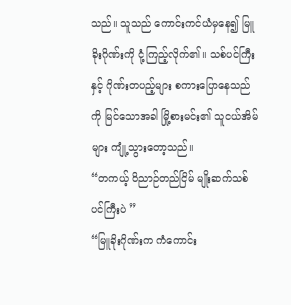သည်။ သူသည် ကောင်းကင်ယံမှနေ၍ မြူခိုးဂိုဏ်းကို ငုံ့ကြည့်လိုက်၏။ သစ်ပင်ကြီးနှင့် ဂိုဏ်းတပည့်များ စကားပြောနေသည်ကို မြင်သောအခါ မြို့စားမင်း၏ သူငယ်အိမ်များ ကျုံ့သွားတော့သည်။
“တကယ့် ဝိညာဉ်တည်ငြိမ် မျိုးဆက်သစ်ပင်ကြီးပဲ ”
“မြူခိုးဂိုဏ်းက ကံကောင်း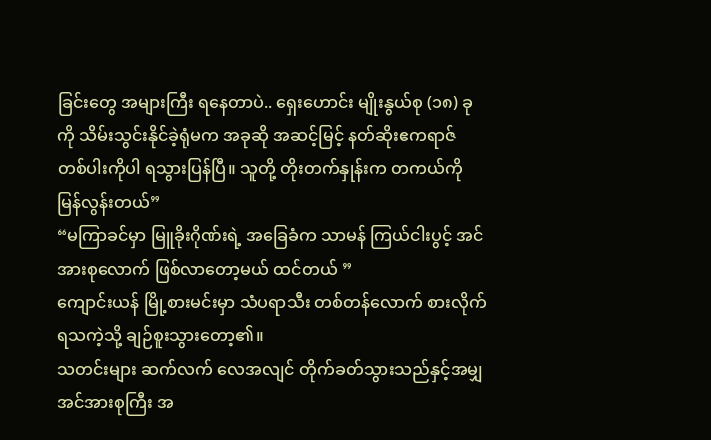ခြင်းတွေ အများကြီး ရနေတာပဲ.. ရှေးဟောင်း မျိုးနွယ်စု (၁၈) ခုကို သိမ်းသွင်းနိုင်ခဲ့ရုံမက အခုဆို အဆင့်မြင့် နတ်ဆိုးဧကရာဇ် တစ်ပါးကိုပါ ရသွားပြန်ပြီ။ သူတို့ တိုးတက်နှုန်းက တကယ်ကို မြန်လွန်းတယ်”
“မကြာခင်မှာ မြူခိုးဂိုဏ်းရဲ့ အခြေခံက သာမန် ကြယ်ငါးပွင့် အင်အားစုလောက် ဖြစ်လာတော့မယ် ထင်တယ် ”
ကျောင်းယန် မြို့စားမင်းမှာ သံပရာသီး တစ်တန်လောက် စားလိုက်ရသကဲ့သို့ ချဉ်စူးသွားတော့၏။
သတင်းများ ဆက်လက် လေအလျင် တိုက်ခတ်သွားသည်နှင့်အမျှ အင်အားစုကြီး အ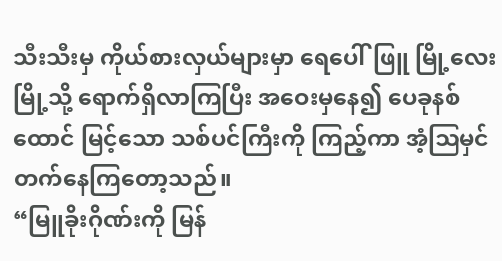သီးသီးမှ ကိုယ်စားလှယ်များမှာ ရေပေါ်ဖြူ မြို့လေးမြို့သို့ ရောက်ရှိလာကြပြီး အဝေးမှနေ၍ ပေခုနစ်ထောင် မြင့်သော သစ်ပင်ကြီးကို ကြည့်ကာ အံ့ဩမှင်တက်နေကြတော့သည်။
“မြူခိုးဂိုဏ်းကို မြန်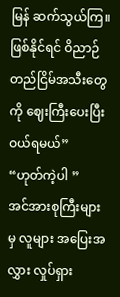မြန် ဆက်သွယ်ကြ။ ဖြစ်နိုင်ရင် ဝိညာဉ်တည်ငြိမ်အသီးတွေကို ဈေးကြီးပေးပြီး ဝယ်ရမယ်”
“ဟုတ်ကဲ့ပါ ”
အင်အားစုကြီးများမှ လူများ အပြေးအလွှား လှုပ်ရှား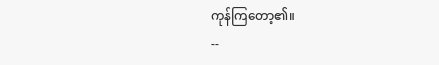ကုန်ကြတော့၏။
--